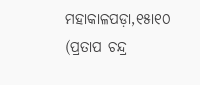ମହାକାଳପଡ଼ା,୧୫ା୧୦ (ପ୍ରତାପ ଚନ୍ଦ୍ର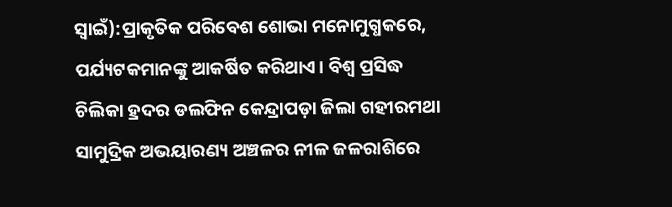ସ୍ବାଇଁ):ପ୍ରାକୃତିକ ପରିବେଶ ଶୋଭା ମନୋମୁଗ୍ଧକରେ, ପର୍ଯ୍ୟଟକମାନଙ୍କୁ ଆକର୍ଷିତ କରିଥାଏ। ବିଶ୍ୱ ପ୍ରସିଦ୍ଧ ଚିଲିକା ହ୍ରଦର ଡଲଫିନ କେନ୍ଦ୍ରାପଡ଼ା ଜିଲା ଗହୀରମଥା ସାମୁଦ୍ରିକ ଅଭୟାରଣ୍ୟ ଅଞ୍ଚଳର ନୀଳ ଜଳରାଶିରେ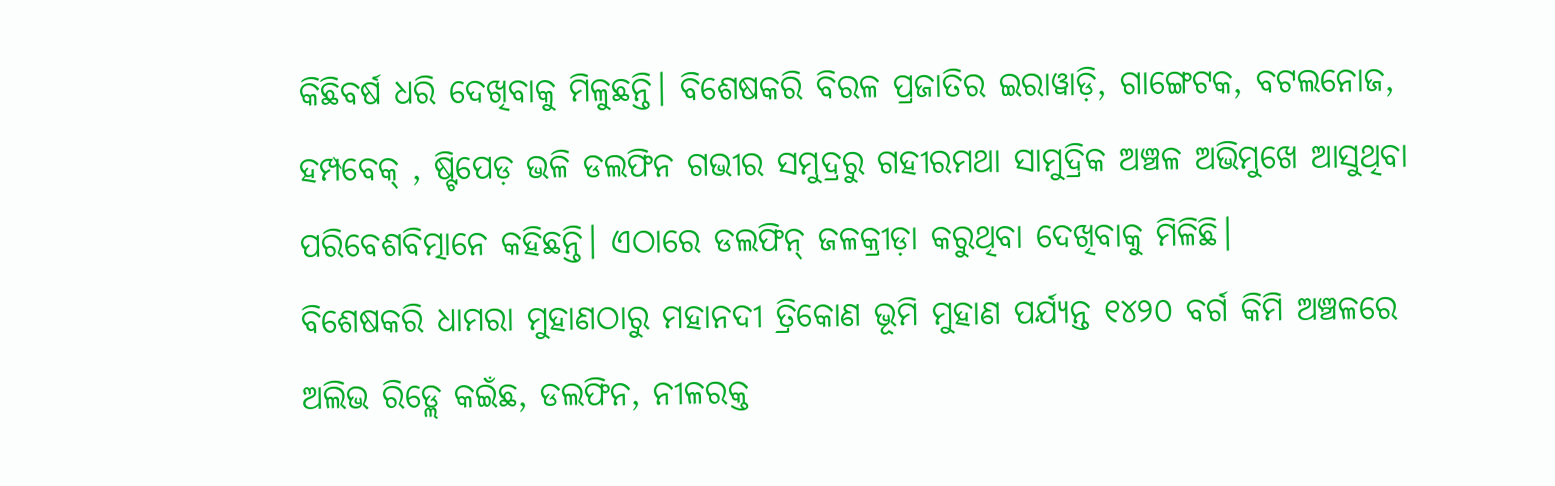କିଛିବର୍ଷ ଧରି ଦେଖିବାକୁ ମିଳୁଛନ୍ତି। ବିଶେଷକରି ବିରଳ ପ୍ରଜାତିର ଇରାୱାଡ଼ି, ଗାଙ୍ଗେଟକ, ବଟଲନୋଜ, ହମ୍ପବେକ୍ , ଷ୍ଟିପେଡ଼ ଭଳି ଡଲଫିନ ଗଭୀର ସମୁଦ୍ରରୁ ଗହୀରମଥା ସାମୁଦ୍ରିକ ଅଞ୍ଚଳ ଅଭିମୁଖେ ଆସୁଥିବା ପରିବେଶବିତ୍ମାନେ କହିଛନ୍ତି। ଏଠାରେ ଡଲଫିନ୍ ଜଳକ୍ରୀଡ଼ା କରୁଥିବା ଦେଖିବାକୁ ମିଳିଛି।
ବିଶେଷକରି ଧାମରା ମୁହାଣଠାରୁ ମହାନଦୀ ତ୍ରିକୋଣ ଭୂମି ମୁହାଣ ପର୍ଯ୍ୟନ୍ତ ୧୪୨୦ ବର୍ଗ କିମି ଅଞ୍ଚଳରେ ଅଲିଭ ରିଡ୍ଲେ କଇଁଛ, ଡଲଫିନ, ନୀଳରକ୍ତ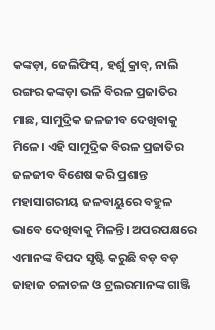କଙ୍କଡ଼ା, ଜେଲିଫିସ୍, ହର୍ଶୁ କ୍ରାବ୍, ନାଲି ରଙ୍ଗର କଙ୍କଡ଼ା ଭଳି ବିରଳ ପ୍ରଜାତିର ମାଛ, ସାମୁଦ୍ରିକ ଜଳଜୀବ ଦେଖିବାକୁ ମିଳେ। ଏହି ସାମୁଦ୍ରିକ ବିରଳ ପ୍ରଜାତିର ଜଳଜୀବ ବିଶେଷ କରି ପ୍ରଶାନ୍ତ ମହାସାଗରୀୟ ଜଳବାୟୁରେ ବହୁଳ ଭାବେ ଦେଖିବାକୁ ମିଳନ୍ତି। ଅପରପକ୍ଷରେ ଏମାନଙ୍କ ବିପଦ ସୃଷ୍ଟି କରୁଛି ବଡ଼ ବଡ଼ ଜାହାଜ ଚଳାଚଳ ଓ ଟ୍ରଲରମାନଙ୍କ ଗାଞ୍ଜି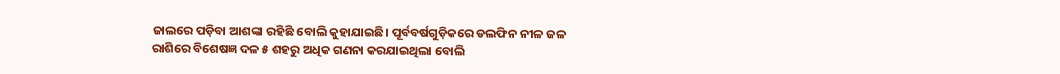ଜାଲରେ ପଡ଼ିବା ଆଶଙ୍କା ରହିଛି ବୋଲି କୁହାଯାଇଛି। ପୂର୍ବବର୍ଷଗୁଡ଼ିକରେ ଡଲଫିନ ନୀଳ ଜଳ ରାଶିରେ ବିଶେଷଜ୍ଞ ଦଳ ୫ ଶହରୁ ଅଧିକ ଗଣନା କରଯାଇଥିଲା ବୋଲି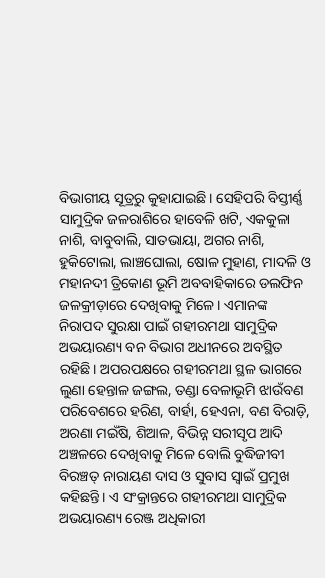ବିଭାଗୀୟ ସୂତ୍ରରୁ କୁହାଯାଇଛି। ସେହିପରି ବିସ୍ତୀର୍ଣ୍ଣ ସାମୁଦ୍ରିକ ଜଳରାଶିରେ ହାବେଳି ଖଟି, ଏକକୁଳା ନାଶି, ବାବୁବାଲି, ସାତଭାୟା, ଅଗର ନାଶି, ହୁକିଟୋଲା, ଲାଞ୍ଚଘୋଲା, ଷୋଳ ମୁହାଣ, ମାଦଳି ଓ ମହାନଦୀ ତ୍ରିକୋଣ ଭୂମି ଅବବାହିକାରେ ଡଲଫିନ ଜଳକ୍ରୀଡ଼ାରେ ଦେଖିବାକୁ ମିଳେ। ଏମାନଙ୍କ ନିରାପଦ ସୁରକ୍ଷା ପାଇଁ ଗହୀରମଥା ସାମୁଦ୍ରିକ ଅଭୟାରଣ୍ୟ ବନ ବିଭାଗ ଅଧୀନରେ ଅବସ୍ଥିତ ରହିଛି। ଅପରପକ୍ଷରେ ଗହୀରମଥା ସ୍ଥଳ ଭାଗରେ ଲୁଣା ହେନ୍ତାଳ ଜଙ୍ଗଲ, ତଣ୍ଡା ବେଳାଭୂମି ଝାଉଁବଣ ପରିବେଶରେ ହରିଣ, ବାର୍ହା, ହେଏନା, ବଣ ବିରାଡ଼ି, ଅରଣା ମଇଁଷି, ଶିଆଳ, ବିଭିନ୍ନ ସରୀସୃପ ଆଦି ଅଞ୍ଚଳରେ ଦେଖିବାକୁ ମିଳେ ବୋଲି ବୁଦ୍ଧିଜୀବୀ ବିରଞ୍ଚତ୍ ନାରାୟଣ ଦାସ ଓ ସୁବାସ ସ୍ବାଇଁ ପ୍ରମୁଖ କହିଛନ୍ତି। ଏ ସଂକ୍ରାନ୍ତରେ ଗହୀରମଥା ସାମୁଦ୍ରିକ ଅଭୟାରଣ୍ୟ ରେଞ୍ଜ ଅଧିକାରୀ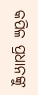କପିଳ ପ୍ରଧାନଙ୍କୁ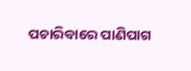ପଚାରିବାରେ ପାଣିପାଗ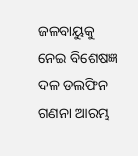ଜଳବାୟୁକୁ ନେଇ ବିଶେଷଜ୍ଞ ଦଳ ଡଲଫିନ ଗଣନା ଆରମ୍ଭ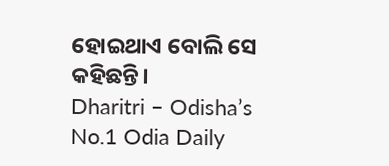ହୋଇଥାଏ ବୋଲି ସେ କହିଛନ୍ତି।
Dharitri – Odisha’s No.1 Odia Daily